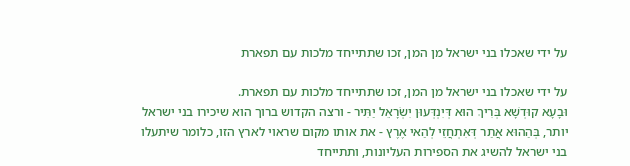על ידי שאכלו בני ישראל מן המן, זכו שתתייחד מלכות עם תפארת

על ידי שאכלו בני ישראל מן המן, זכו שתתייחד מלכות עם תפארת.
וּבָעָא קוּדְשָׁא בְּרִיךְ הוּא דְּיִנְדְּעוּן יִשְׂרָאֵל יַתִּיר - ורצה הקדוש ברוך הוא שיכירו בני ישראל יותר, בְּהַהוּא אֲתַר דְּאִתְחֲזֵי לְהַאי אֶרֶץ - את אותו מקום שראוי לארץ הזו, כלומר שיתעלו בני ישראל להשיג את הספירות העליונות, ותתייחד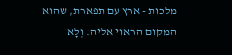מלכות - ארץ עם תפארת, שהוא המקום הראוי אליה. וְלָא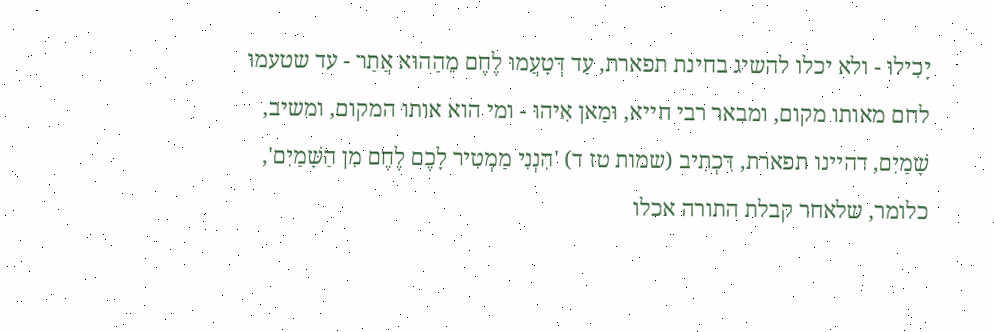יָכִילוּ - ולא יכלו להשיג בחינת תפארת, עַד דְּטָעֲמוּ לֶחֶם מֵהַהוּא אֲתַר - עד שטעמו לחם מאותו מקום, ומבאר רבי חייא, וּמַאן אִיהוּ - ומי הוא אותו המקום, ומשיב, שָׁמַיִם, דהיינו תפארת, דִּכְתִיב (שמות טז ד) 'הִנְנִי מַמְטִיר לָכֶם לֶחֶם מִן הַשָּׁמַיִם', כלומר, שלאחר קבלת התורה אכלו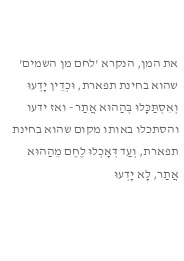את המן, הנקרא 'לחם מן השמים' שהוא בחינת תפארת, וּכְדֵין יָדְעוּ וְאִסְתַּכָּלוּ בְּהַהוּא אֲתַר - ואז ידעו והסתכלו באותו מקום שהוא בחינת תפארת, וְעַד דְּאָכְלוּ לֶחֶם מֵהַהוּא אֲתַר, לָא יָדְעוּ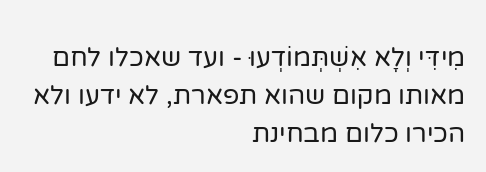מִידִּי וְלָא אִשְׁתְּמוֹדְעוּ - ועד שאכלו לחם מאותו מקום שהוא תפארת, לא ידעו ולא הכירו כלום מבחינת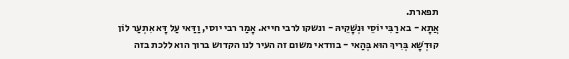תפארת.
אֲתָא - בא רַבִּי יוֹסֵי וּנְשָׁקֵיהּ - ונשקו לרבי חייא. אָמַר רבי יוסי, וַדַּאי עַל דָּא אִתְעַר לוֹן קוּדְשָׁא בְּרִיךְ הוּא בְּהַאי - בוודאי משום זה העיר לנו הקדוש ברוך הוא ללכת בזה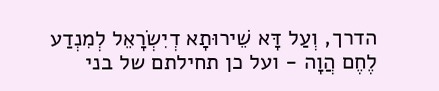הדרך, וְעַל דָּא שֵׁירוּתָא דְיִשְׂרָאֵל לְמִנְדַע לֶחֶם הֲוָה - ועל כן תחילתם של בני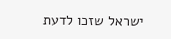ישראל שזכו לדעת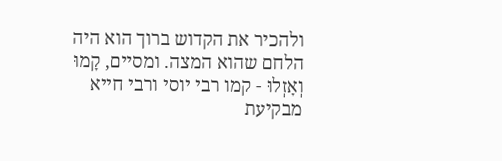ולהכיר את הקדוש ברוך הוא היה הלחם שהוא המצה. ומסיים, קָמוּ וְאָזְלוּ - קמו רבי יוסי ורבי חייא מבקיעת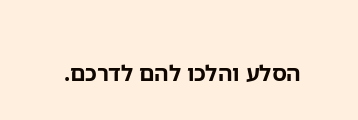הסלע והלכו להם לדרכם.